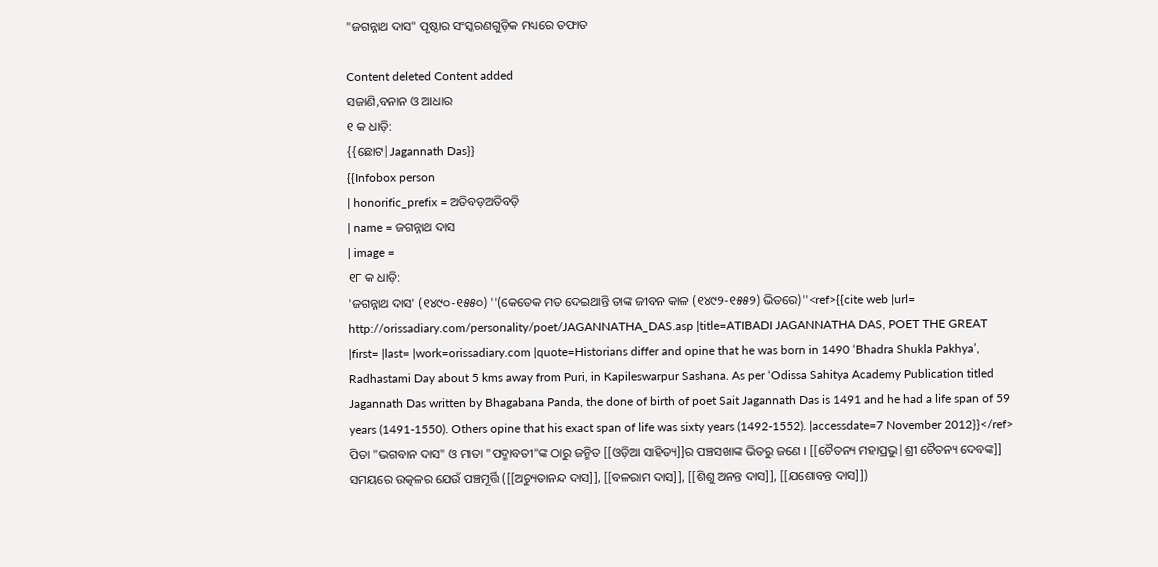"ଜଗନ୍ନାଥ ଦାସ" ପୃଷ୍ଠାର ସଂସ୍କରଣ‌ଗୁଡ଼ିକ ମଧ୍ୟରେ ତଫାତ

Content deleted Content added
ସଜାଣି,ବନାନ ଓ ଆଧାର
୧ କ ଧାଡ଼ି:
{{ଛୋଟ|Jagannath Das}}
{{Infobox person
| honorific_prefix = ଅତିବଡ଼ଅତିବଡ଼ି
| name = ଜଗନ୍ନାଥ ଦାସ
| image =
୧୮ କ ଧାଡ଼ି:
'ଜଗନ୍ନାଥ ଦାସ' (୧୪୯୦-୧୫୫୦) ''(କେତେକ ମତ ଦେଇଥାନ୍ତି ତାଙ୍କ ଜୀବନ କାଳ (୧୪୯୨-୧୫୫୨) ଭିତରେ)''<ref>{{cite web |url= http://orissadiary.com/personality/poet/JAGANNATHA_DAS.asp |title=ATIBADI JAGANNATHA DAS, POET THE GREAT |first= |last= |work=orissadiary.com |quote=Historians differ and opine that he was born in 1490 ‘Bhadra Shukla Pakhya’, Radhastami Day about 5 kms away from Puri, in Kapileswarpur Sashana. As per ‘Odissa Sahitya Academy Publication titled Jagannath Das written by Bhagabana Panda, the done of birth of poet Sait Jagannath Das is 1491 and he had a life span of 59 years (1491-1550). Others opine that his exact span of life was sixty years (1492-1552). |accessdate=7 November 2012}}</ref>
ପିତା "ଭଗବାନ ଦାସ" ଓ ମାତା "ପଦ୍ମାବତୀ"ଙ୍କ ଠାରୁ ଜନ୍ମିତ [[ଓଡ଼ିଆ ସାହିତ୍ୟ]]ର ପଞ୍ଚସଖାଙ୍କ ଭିତରୁ ଜଣେ । [[ଚୈତନ୍ୟ ମହାପ୍ରଭୁ|ଶ୍ରୀ ଚୈତନ୍ୟ ଦେବଙ୍କ]] ସମୟରେ ଉତ୍କଳର ଯେଉଁ ପଞ୍ଚମୂର୍ତ୍ତି ([[ଅଚ୍ୟୁତାନନ୍ଦ ଦାସ]], [[ବଳରାମ ଦାସ]], [[ଶିଶୁ ଅନନ୍ତ ଦାସ]], [[ଯଶୋବନ୍ତ ଦାସ]])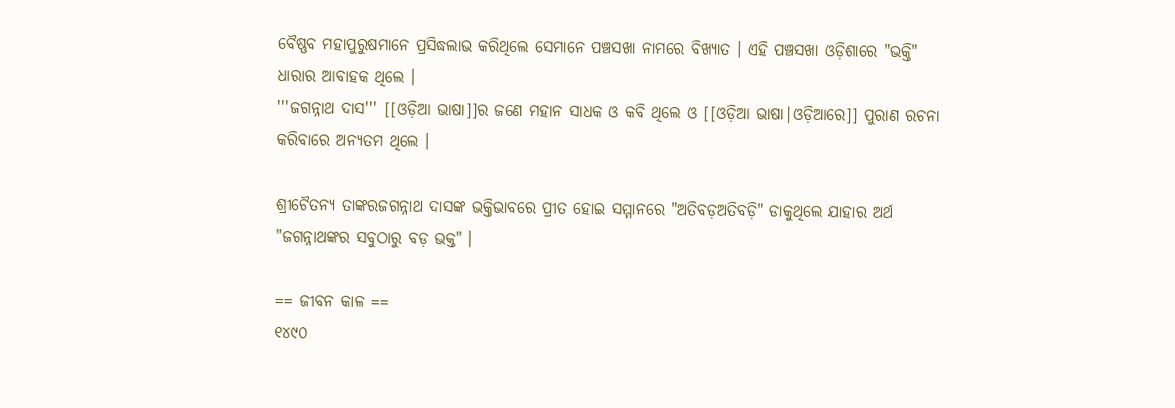ବୈଷ୍ଣବ ମହାପୁରୁଷମାନେ ପ୍ରସିଦ୍ଧଲାଭ କରିଥିଲେ ସେମାନେ ପଞ୍ଚସଖା ନାମରେ ବିଖ୍ୟାତ । ଏହି ପଞ୍ଚସଖା ଓଡ଼ିଶାରେ "ଭକ୍ତି" ଧାରାର ଆବାହକ ଥିଲେ ।
'''ଜଗନ୍ନାଥ ଦାସ''' [[ଓଡ଼ିଆ ଭାଷା]]ର ଜଣେ ମହାନ ସାଧକ ଓ କବି ଥିଲେ ଓ [[ଓଡ଼ିଆ ଭାଷା|ଓଡ଼ିଆରେ]] ପୁରାଣ ରଚନା କରିବାରେ ଅନ୍ୟତମ ଥିଲେ ।

ଶ୍ରୀଚୈତନ୍ୟ ତାଙ୍କରଜଗନ୍ନାଥ ଦାସଙ୍କ ଭକ୍ତିଭାବରେ ପ୍ରୀତ ହୋଇ ସମ୍ମାନରେ "ଅତିବଡ଼ଅତିବଡ଼ି" ଡାକୁଥିଲେ ଯାହାର ଅର୍ଥ "ଜଗନ୍ନାଥଙ୍କର ସବୁଠାରୁ ବଡ଼ ଭକ୍ତ" ।

== ଜୀବନ କାଳ ==
୧୪୯୦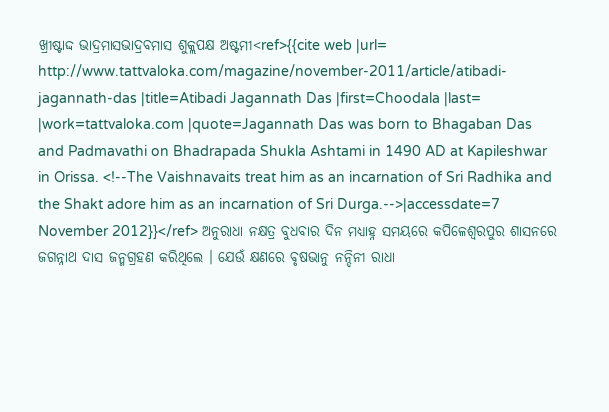ଖ୍ରୀଷ୍ଟାଦ୍ଦ ଭାଦ୍ରମାସଭାଦ୍ରବମାସ ଶୁକ୍ଲପକ୍ଷ ଅଷ୍ଟମୀ<ref>{{cite web |url= http://www.tattvaloka.com/magazine/november-2011/article/atibadi-jagannath-das |title=Atibadi Jagannath Das |first=Choodala |last= |work=tattvaloka.com |quote=Jagannath Das was born to Bhagaban Das and Padmavathi on Bhadrapada Shukla Ashtami in 1490 AD at Kapileshwar in Orissa. <!--The Vaishnavaits treat him as an incarnation of Sri Radhika and the Shakt adore him as an incarnation of Sri Durga.-->|accessdate=7 November 2012}}</ref> ଅନୁରାଧା ନକ୍ଷତ୍ର ବୁଧବାର ଦିନ ମଧ୍ୟାହ୍ନ ସମୟରେ କପିଳେଶ୍ଵରପୁର ଶାସନରେ ଜଗନ୍ନାଥ ଦାସ ଜନ୍ମଗ୍ରହଣ କରିଥିଲେ । ଯେଉଁ କ୍ଷଣରେ ବୃଷଭାନୁ ନନ୍ଦିନୀ ରାଧା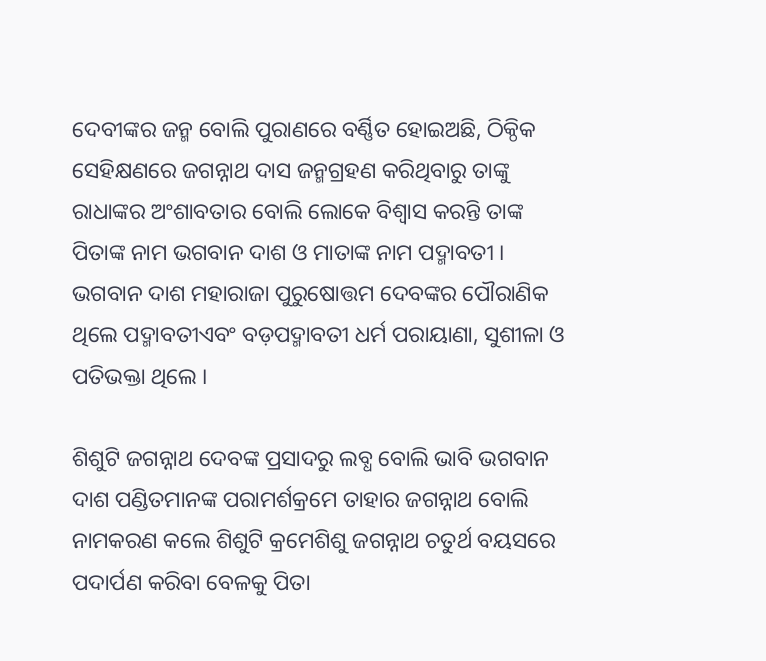ଦେବୀଙ୍କର ଜନ୍ମ ବୋଲି ପୁରାଣରେ ବର୍ଣ୍ଣିତ ହୋଇଅଛି, ଠିକ୍ଠିକ ସେହିକ୍ଷଣରେ ଜଗନ୍ନାଥ ଦାସ ଜନ୍ମଗ୍ରହଣ କରିଥିବାରୁ ତାଙ୍କୁ ରାଧାଙ୍କର ଅଂଶାବତାର ବୋଲି ଲୋକେ ବିଶ୍ଵାସ କରନ୍ତି ତାଙ୍କ ପିତାଙ୍କ ନାମ ଭଗବାନ ଦାଶ ଓ ମାତାଙ୍କ ନାମ ପଦ୍ମାବତୀ । ଭଗବାନ ଦାଶ ମହାରାଜା ପୁରୁଷୋତ୍ତମ ଦେବଙ୍କର ପୌରାଣିକ ଥିଲେ ପଦ୍ମାବତୀଏବଂ ବଡ଼ପଦ୍ମାବତୀ ଧର୍ମ ପରାୟାଣା, ସୁଶୀଳା ଓ ପତିଭକ୍ତା ଥିଲେ ।

ଶିଶୁଟି ଜଗନ୍ନାଥ ଦେବଙ୍କ ପ୍ରସାଦରୁ ଲବ୍ଧ ବୋଲି ଭାବି ଭଗବାନ ଦାଶ ପଣ୍ଡିତମାନଙ୍କ ପରାମର୍ଶକ୍ରମେ ତାହାର ଜଗନ୍ନାଥ ବୋଲି ନାମକରଣ କଲେ ଶିଶୁଟି କ୍ରମେଶିଶୁ ଜଗନ୍ନାଥ ଚତୁର୍ଥ ବୟସରେ ପଦାର୍ପଣ କରିବା ବେଳକୁ ପିତା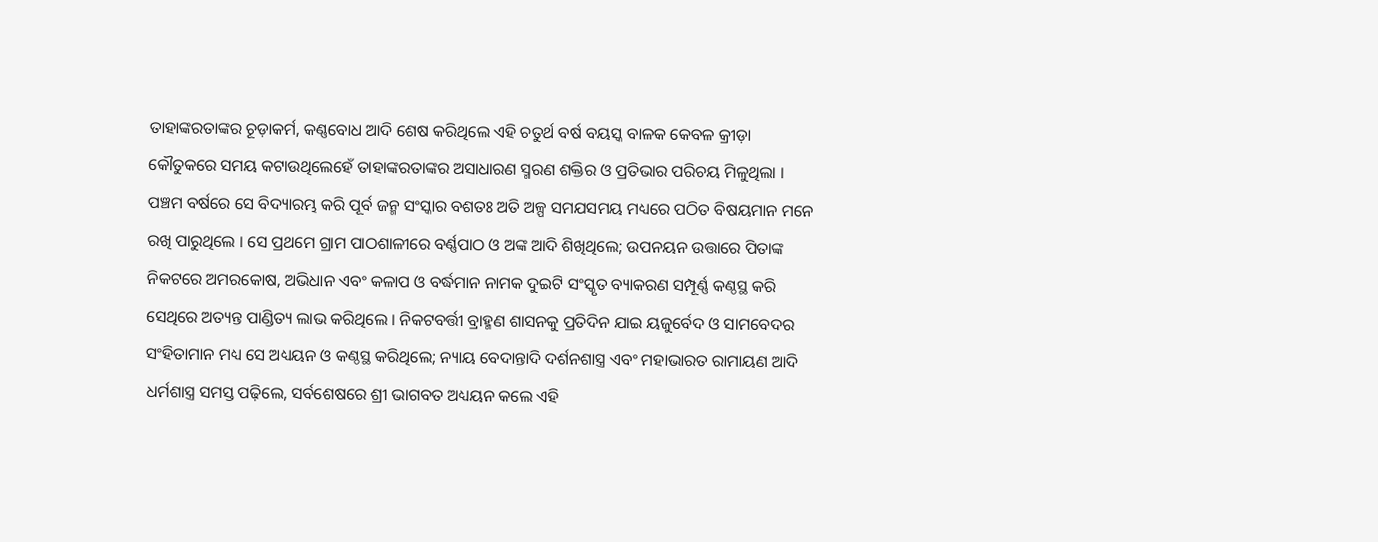ତାହାଙ୍କରତାଙ୍କର ଚୂଡ଼ାକର୍ମ, କଣ୍ଣବୋଧ ଆଦି ଶେଷ କରିଥିଲେ ଏହି ଚତୁର୍ଥ ବର୍ଷ ବୟସ୍କ ବାଳକ କେବଳ କ୍ରୀଡ଼ା କୌତୁକରେ ସମୟ କଟାଉଥିଲେହେଁ ତାହାଙ୍କରତାଙ୍କର ଅସାଧାରଣ ସ୍ମରଣ ଶକ୍ତିର ଓ ପ୍ରତିଭାର ପରିଚୟ ମିଳୁଥିଲା । ପଞ୍ଚମ ବର୍ଷରେ ସେ ବିଦ୍ୟାରମ୍ଭ କରି ପୂର୍ବ ଜନ୍ମ ସଂସ୍କାର ବଶତଃ ଅତି ଅଳ୍ପ ସମଯସମୟ ମଧ୍ୟରେ ପଠିତ ବିଷୟମାନ ମନେ ରଖି ପାରୁଥିଲେ । ସେ ପ୍ରଥମେ ଗ୍ରାମ ପାଠଶାଳୀରେ ବର୍ଣ୍ଣପାଠ ଓ ଅଙ୍କ ଆଦି ଶିଖିଥିଲେ; ଉପନୟନ ଉତ୍ତାରେ ପିତାଙ୍କ ନିକଟରେ ଅମରକୋଷ, ଅଭିଧାନ ଏବଂ କଳାପ ଓ ବର୍ଦ୍ଧମାନ ନାମକ ଦୁଇଟି ସଂସ୍କୃତ ବ୍ୟାକରଣ ସମ୍ପୂର୍ଣ୍ଣ କଣ୍ଠସ୍ଥ କରି ସେଥିରେ ଅତ୍ୟନ୍ତ ପାଣ୍ଡିତ୍ୟ ଲାଭ କରିଥିଲେ । ନିକଟବର୍ତ୍ତୀ ବ୍ରାହ୍ମଣ ଶାସନକୁ ପ୍ରତିଦିନ ଯାଇ ୟଜୁର୍ବେଦ ଓ ସାମବେଦର ସଂହିତାମାନ ମଧ୍ୟ ସେ ଅଧ୍ୟୟନ ଓ କଣ୍ଠସ୍ଥ କରିଥିଲେ; ନ୍ୟାୟ ବେଦାନ୍ତାଦି ଦର୍ଶନଶାସ୍ତ୍ର ଏବଂ ମହାଭାରତ ରାମାୟଣ ଆଦି ଧର୍ମଶାସ୍ତ୍ର ସମସ୍ତ ପଢ଼ିଲେ, ସର୍ବଶେଷରେ ଶ୍ରୀ ଭାଗବତ ଅଧ୍ୟୟନ କଲେ ଏହି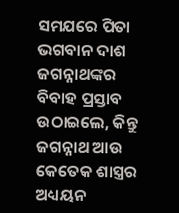ସମଯରେ ପିତା ଭଗବାନ ଦାଶ ଜଗନ୍ନାଥଙ୍କର ବିବାହ ପ୍ରସ୍ତାବ ଉଠାଇଲେ, କିନ୍ତୁ ଜଗନ୍ନାଥ ଆଉ କେତେକ ଶାସ୍ତ୍ରର ଅଧ୍ୟୟନ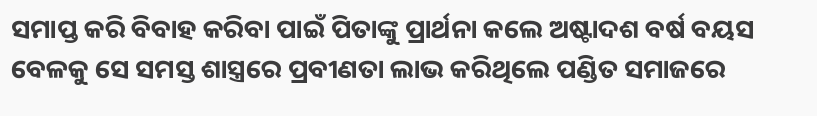ସମାପ୍ତ କରି ବିବାହ କରିବା ପାଇଁ ପିତାଙ୍କୁ ପ୍ରାର୍ଥନା କଲେ ଅଷ୍ଟାଦଶ ବର୍ଷ ବୟସ ବେଳକୁ ସେ ସମସ୍ତ ଶାସ୍ତ୍ରରେ ପ୍ରବୀଣତା ଲାଭ କରିଥିଲେ ପଣ୍ଡିତ ସମାଜରେ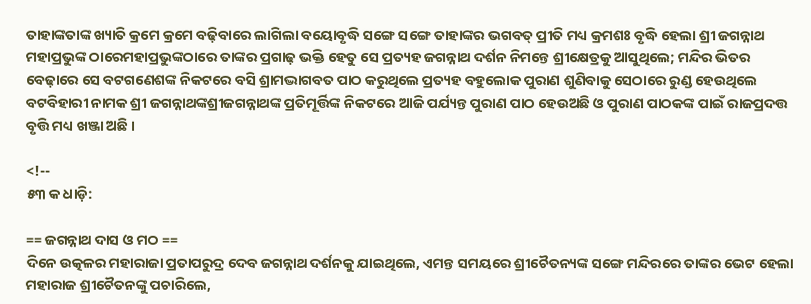ତାହାଙ୍କତାଙ୍କ ଖ୍ୟାତି କ୍ରମେ କ୍ରମେ ବଢ଼ିବାରେ ଲାଗିଲା ବୟୋବୃଦ୍ଧି ସଙ୍ଗେ ସଙ୍ଗେ ତାହାଙ୍କର ଭଗବତ୍ ପ୍ରୀତି ମଧ୍ୟ କ୍ରମଶଃ ବୃଦ୍ଧି ହେଲା ଶ୍ରୀ ଜଗନ୍ନାଥ ମହାପ୍ରଭୁଙ୍କ ଠାରେମହାପ୍ରଭୁଙ୍କଠାରେ ତାଙ୍କର ପ୍ରଗାଢ଼ ଭକ୍ତି ହେତୁ ସେ ପ୍ରତ୍ୟହ ଜଗନ୍ନାଥ ଦର୍ଶନ ନିମନ୍ତେ ଶ୍ରୀକ୍ଷେତ୍ରକୁ ଆସୁଥିଲେ; ମନ୍ଦିର ଭିତର ବେଢ଼ାରେ ସେ ବଟଗଣେଶଙ୍କ ନିକଟରେ ବସି ଶ୍ରାମଦ୍ଭାଗବତ ପାଠ କରୁଥିଲେ ପ୍ରତ୍ୟହ ବହୁଲୋକ ପୁରାଣ ଶୁଣିବାକୁ ସେଠାରେ ରୁଣ୍ଡ ହେଉଥିଲେ ବଟବିହାରୀ ନାମକ ଶ୍ରୀ ଜଗନ୍ନାଥଙ୍କଶ୍ରୀଜଗନ୍ନାଥଙ୍କ ପ୍ରତିମୂର୍ତ୍ତିଙ୍କ ନିକଟରେ ଆଜି ପର୍ଯ୍ୟନ୍ତ ପୁରାଣ ପାଠ ହେଉଅଛି ଓ ପୁରାଣ ପାଠକଙ୍କ ପାଇଁ ରାଜପ୍ରଦତ୍ତ ବୃତ୍ତି ମଧ୍ୟ ଖଞ୍ଜା ଅଛି ।

<!--
୫୩ କ ଧାଡ଼ି:

== ଜଗନ୍ନାଥ ଦାସ ଓ ମଠ ==
ଦିନେ ଉତ୍କଳର ମହାରାଜା ପ୍ରତାପରୁଦ୍ର ଦେବ ଜଗନ୍ନାଥ ଦର୍ଶନକୁ ଯାଇଥିଲେ, ଏମନ୍ତ ସମୟରେ ଶ୍ରୀଚୈତନ୍ୟଙ୍କ ସଙ୍ଗେ ମନ୍ଦିରରେ ତାଙ୍କର ଭେଟ ହେଲା ମହାରାଜ ଶ୍ରୀଚୈତନଙ୍କୁ ପଚାରିଲେ,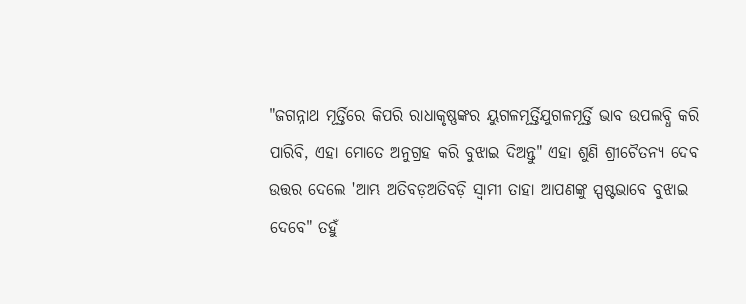"ଜଗନ୍ନାଥ ମୂର୍ତ୍ତିରେ କିପରି ରାଧାକୃଷ୍ଣଙ୍କର ୟୁଗଳମୂର୍ତ୍ତିଯୁଗଳମୂର୍ତ୍ତି ଭାବ ଉପଲବ୍ଧି କରି ପାରିବି, ଏହା ମୋତେ ଅନୁଗ୍ରହ କରି ବୁଝାଇ ଦିଅନ୍ତୁ" ଏହା ଶୁଣି ଶ୍ରୀଚୈତନ୍ୟ ଦେବ ଉତ୍ତର ଦେଲେ 'ଆମ୍ଭ ଅତିବଡ଼ଅତିବଡ଼ି ସ୍ଵାମୀ ତାହା ଆପଣଙ୍କୁ ସ୍ପଷ୍ଟଭାବେ ବୁଝାଇ ଦେବେ" ତହୁଁ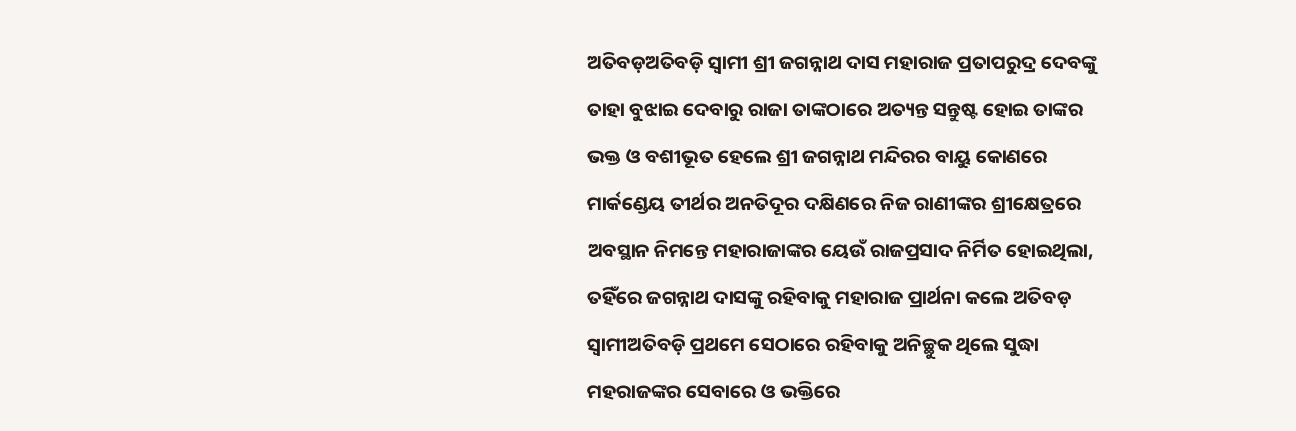ଅତିବଡ଼ଅତିବଡ଼ି ସ୍ଵାମୀ ଶ୍ରୀ ଜଗନ୍ନାଥ ଦାସ ମହାରାଜ ପ୍ରତାପରୁଦ୍ର ଦେବଙ୍କୁ ତାହା ବୁଝାଇ ଦେବାରୁ ରାଜା ତାଙ୍କଠାରେ ଅତ୍ୟନ୍ତ ସନ୍ତୁଷ୍ଟ ହୋଇ ତାଙ୍କର ଭକ୍ତ ଓ ବଶୀଭୂତ ହେଲେ ଶ୍ରୀ ଜଗନ୍ନାଥ ମନ୍ଦିରର ବାୟୁ କୋଣରେ ମାର୍କଣ୍ଡେୟ ତୀର୍ଥର ଅନତିଦୂର ଦକ୍ଷିଣରେ ନିଜ ରାଣୀଙ୍କର ଶ୍ରୀକ୍ଷେତ୍ରରେ ଅବସ୍ଥାନ ନିମନ୍ତେ ମହାରାଜାଙ୍କର ୟେଉଁ ରାଜପ୍ରସାଦ ନିର୍ମିତ ହୋଇଥିଲା, ତହିଁରେ ଜଗନ୍ନାଥ ଦାସଙ୍କୁ ରହିବାକୁ ମହାରାଜ ପ୍ରାର୍ଥନା କଲେ ଅତିବଡ଼ ସ୍ଵାମୀଅତିବଡ଼ି ପ୍ରଥମେ ସେଠାରେ ରହିବାକୁ ଅନିଚ୍ଛୁକ ଥିଲେ ସୁଦ୍ଧା ମହରାଜଙ୍କର ସେବାରେ ଓ ଭକ୍ତିରେ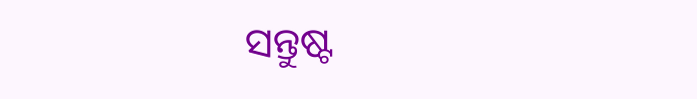ସନ୍ତୁଷ୍ଟ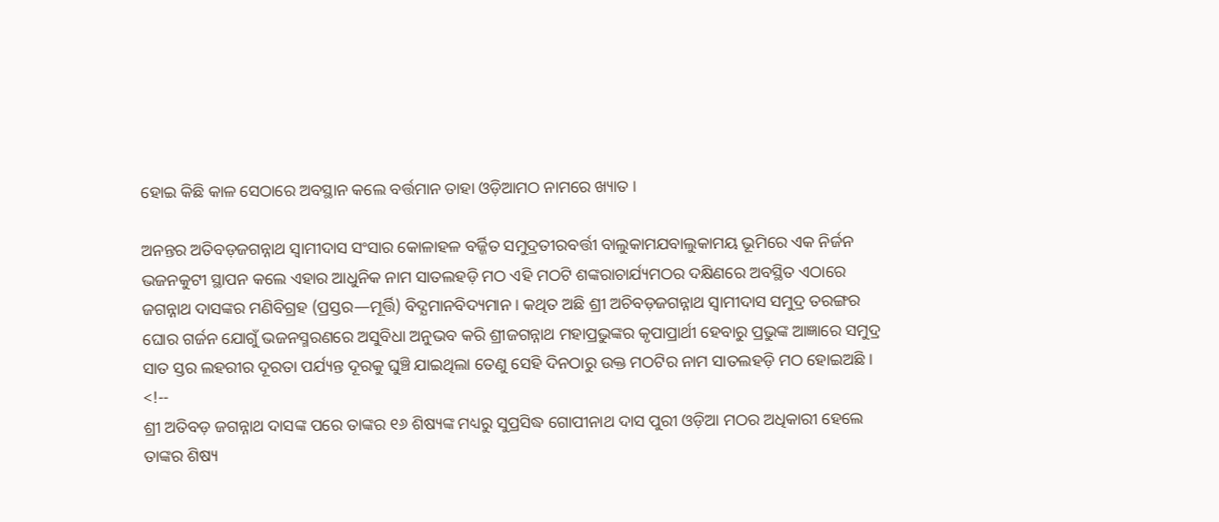ହୋଇ କିଛି କାଳ ସେଠାରେ ଅବସ୍ଥାନ କଲେ ବର୍ତ୍ତମାନ ତାହା ଓଡ଼ିଆମଠ ନାମରେ ଖ୍ୟାତ ।

ଅନନ୍ତର ଅତିବଡ଼ଜଗନ୍ନାଥ ସ୍ଵାମୀଦାସ ସଂସାର କୋଳାହଳ ବର୍ଜ୍ଜିତ ସମୁଦ୍ରତୀରବର୍ତ୍ତୀ ବାଲୁକାମଯବାଲୁକାମୟ ଭୂମିରେ ଏକ ନିର୍ଜନ ଭଜନକୁଟୀ ସ୍ଥାପନ କଲେ ଏହାର ଆଧୁନିକ ନାମ ସାତଲହଡ଼ି ମଠ ଏହି ମଠଟି ଶଙ୍କରାଚାର୍ଯ୍ୟମଠର ଦକ୍ଷିଣରେ ଅବସ୍ଥିତ ଏଠାରେ ଜଗନ୍ନାଥ ଦାସଙ୍କର ମଣିବିଗ୍ରହ (ପ୍ରସ୍ତର—ମୂର୍ତ୍ତି) ବିଦ୍ଯମାନବିଦ୍ୟମାନ । କଥିତ ଅଛି ଶ୍ରୀ ଅଚିବଡ଼ଜଗନ୍ନାଥ ସ୍ଵାମୀଦାସ ସମୁଦ୍ର ତରଙ୍ଗର ଘୋର ଗର୍ଜନ ଯୋଗୁଁ ଭଜନସ୍ମରଣରେ ଅସୁବିଧା ଅନୁଭବ କରି ଶ୍ରୀଜଗନ୍ନାଥ ମହାପ୍ରଭୁଙ୍କର କୃପାପ୍ରାର୍ଥୀ ହେବାରୁ ପ୍ରଭୁଙ୍କ ଆଜ୍ଞାରେ ସମୁଦ୍ର ସାତ ସ୍ତର ଲହରୀର ଦୂରତା ପର୍ଯ୍ୟନ୍ତ ଦୂରକୁ ଘୁଞ୍ଚି ଯାଇଥିଲା ତେଣୁ ସେହି ଦିନଠାରୁ ଉକ୍ତ ମଠଟିର ନାମ ସାତଲହଡ଼ି ମଠ ହୋଇଅଛି ।
<!--
ଶ୍ରୀ ଅତିବଡ଼ ଜଗନ୍ନାଥ ଦାସଙ୍କ ପରେ ତାଙ୍କର ୧୬ ଶିଷ୍ୟଙ୍କ ମଧ୍ୟରୁ ସୁପ୍ରସିଦ୍ଧ ଗୋପୀନାଥ ଦାସ ପୁରୀ ଓଡ଼ିଆ ମଠର ଅଧିକାରୀ ହେଲେ ତାଙ୍କର ଶିଷ୍ୟ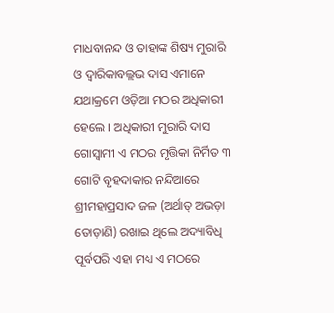ମାଧବାନନ୍ଦ ଓ ତାହାଙ୍କ ଶିଷ୍ୟ ମୁରାରି ଓ ଦ୍ଵାରିକାବଲ୍ଲଭ ଦାସ ଏମାନେ ଯଥାକ୍ରମେ ଓଡ଼ିଆ ମଠର ଅଧିକାରୀ ହେଲେ । ଅଧିକାରୀ ମୁରାରି ଦାସ ଗୋସ୍ଵାମୀ ଏ ମଠର ମୃତ୍ତିକା ନିର୍ମିତ ୩ ଗୋଟି ବୃହଦାକାର ନନ୍ଦିଆରେ ଶ୍ରୀମହାପ୍ରସାଦ ଜଳ (ଅର୍ଥାତ୍ ଅଭଡ଼ା ତୋଡ଼ାଣି) ରଖାଇ ଥିଲେ ଅଦ୍ୟାବିଧି ପୂର୍ବପରି ଏହା ମଧ୍ୟ ଏ ମଠରେ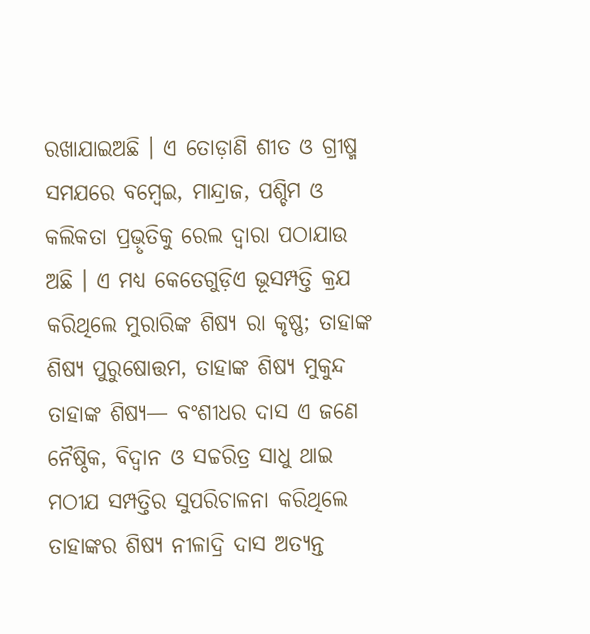ରଖାଯାଇଅଛି । ଏ ତୋଡ଼ାଣି ଶୀତ ଓ ଗ୍ରୀଷ୍ମ ସମଯରେ ବମ୍ବେଇ, ମାନ୍ଦ୍ରାଜ, ପଶ୍ଚିମ ଓ କଲିକତା ପ୍ରଭ଼ୃତିକୁ ରେଲ ଦ୍ଵାରା ପଠାଯାଉ ଅଛି । ଏ ମଧ୍ୟ କେତେଗୁଡ଼ିଏ ଭୂସମ୍ପତ୍ତି କ୍ରଯ କରିଥିଲେ ମୁରାରିଙ୍କ ଶିଷ୍ୟ ରା କୃଷ୍ଣ; ତାହାଙ୍କ ଶିଷ୍ୟ ପୁରୁଷୋତ୍ତମ, ତାହାଙ୍କ ଶିଷ୍ୟ ମୁକୁନ୍ଦ ତାହାଙ୍କ ଶିଷ୍ୟ— ବଂଶୀଧର ଦାସ ଏ ଜଣେ ନୈଷ୍ଠିକ, ବିଦ୍ଵାନ ଓ ସଚ୍ଚରିତ୍ର ସାଧୁ ଥାଇ ମଠୀଯ ସମ୍ପତ୍ତିର ସୁପରିଚାଳନା କରିଥିଲେ ତାହାଙ୍କର ଶିଷ୍ୟ ନୀଳାଦ୍ରି ଦାସ ଅତ୍ୟନ୍ତ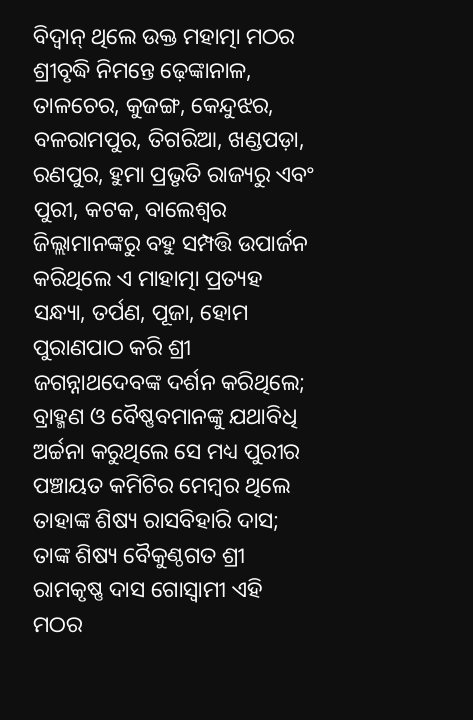ବିଦ୍ଵାନ୍ ଥିଲେ ଉକ୍ତ ମହାତ୍ମା ମଠର ଶ୍ରୀବୃଦ୍ଧି ନିମନ୍ତେ ଢ଼େଙ୍କାନାଳ, ତାଳଚେର, କୁଜଙ୍ଗ, କେନ୍ଦୁଝର, ବଳରାମପୁର, ତିଗରିଆ, ଖଣ୍ଡପଡ଼ା, ରଣପୁର, ହୁମା ପ୍ରଭୃତି ରାଜ୍ୟରୁ ଏବଂ ପୁରୀ, କଟକ, ବାଲେଶ୍ଵର ଜିଲ୍ଲାମାନଙ୍କରୁ ବହୁ ସମ୍ପତ୍ତି ଉପାର୍ଜନ କରିଥିଲେ ଏ ମାହାତ୍ମା ପ୍ରତ୍ୟହ ସନ୍ଧ୍ୟା, ତର୍ପଣ, ପୂଜା, ହୋମ ପୁରାଣପାଠ କରି ଶ୍ରୀ ଜଗନ୍ନାଥଦେବଙ୍କ ଦର୍ଶନ କରିଥିଲେ; ବ୍ରାହ୍ମଣ ଓ ବୈଷ୍ଣବମାନଙ୍କୁ ଯଥାବିଧି ଅର୍ଚ୍ଚନା କରୁଥିଲେ ସେ ମଧ୍ୟ ପୁରୀର ପଞ୍ଚାୟତ କମିଟିର ମେମ୍ବର ଥିଲେ ତାହାଙ୍କ ଶିଷ୍ୟ ରାସବିହାରି ଦାସ; ତାଙ୍କ ଶିଷ୍ୟ ବୈକୁଣ୍ଠଗତ ଶ୍ରୀ ରାମକୃଷ୍ଣ ଦାସ ଗୋସ୍ଵାମୀ ଏହି ମଠର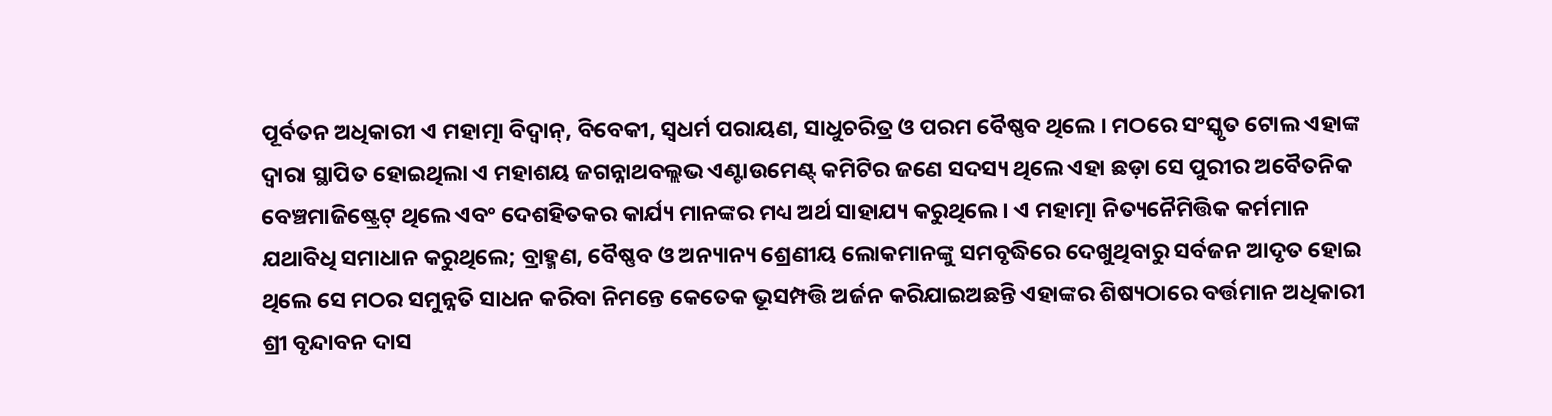ପୂର୍ବତନ ଅଧିକାରୀ ଏ ମହାତ୍ମା ବିଦ୍ଵାନ୍, ବିବେକୀ, ସ୍ଵଧର୍ମ ପରାୟଣ, ସାଧୁଚରିତ୍ର ଓ ପରମ ବୈଷ୍ଣବ ଥିଲେ । ମଠରେ ସଂସ୍କୃତ ଟୋଲ ଏହାଙ୍କ ଦ୍ଵାରା ସ୍ଥାପିତ ହୋଇଥିଲା ଏ ମହାଶୟ ଜଗନ୍ନାଥବଲ୍ଲଭ ଏଣ୍ଟାଉମେଣ୍ଟ୍ କମିଟିର ଜଣେ ସଦସ୍ୟ ଥିଲେ ଏହା ଛଡ଼ା ସେ ପୁରୀର ଅବୈତନିକ ବେଞ୍ଚମାଜିଷ୍ଟ୍ରେଟ୍ ଥିଲେ ଏବଂ ଦେଶହିତକର କାର୍ଯ୍ୟ ମାନଙ୍କର ମଧ୍ୟ ଅର୍ଥ ସାହାଯ୍ୟ କରୁଥିଲେ । ଏ ମହାତ୍ମା ନିତ୍ୟନୈମିତ୍ତିକ କର୍ମମାନ ଯଥାବିଧି ସମାଧାନ କରୁଥିଲେ; ବ୍ରାହ୍ମଣ, ବୈଷ୍ଣବ ଓ ଅନ୍ୟାନ୍ୟ ଶ୍ରେଣୀୟ ଲୋକମାନଙ୍କୁ ସମବୃଦ୍ଧିରେ ଦେଖୁଥିବାରୁ ସର୍ବଜନ ଆଦୃତ ହୋଇ ଥିଲେ ସେ ମଠର ସମୁନ୍ନତି ସାଧନ କରିବା ନିମନ୍ତେ କେତେକ ଭୂସମ୍ପତ୍ତି ଅର୍ଜନ କରିଯାଇଅଛନ୍ତି ଏହାଙ୍କର ଶିଷ୍ୟଠାରେ ବର୍ତ୍ତମାନ ଅଧିକାରୀ ଶ୍ରୀ ବୃନ୍ଦାବନ ଦାସ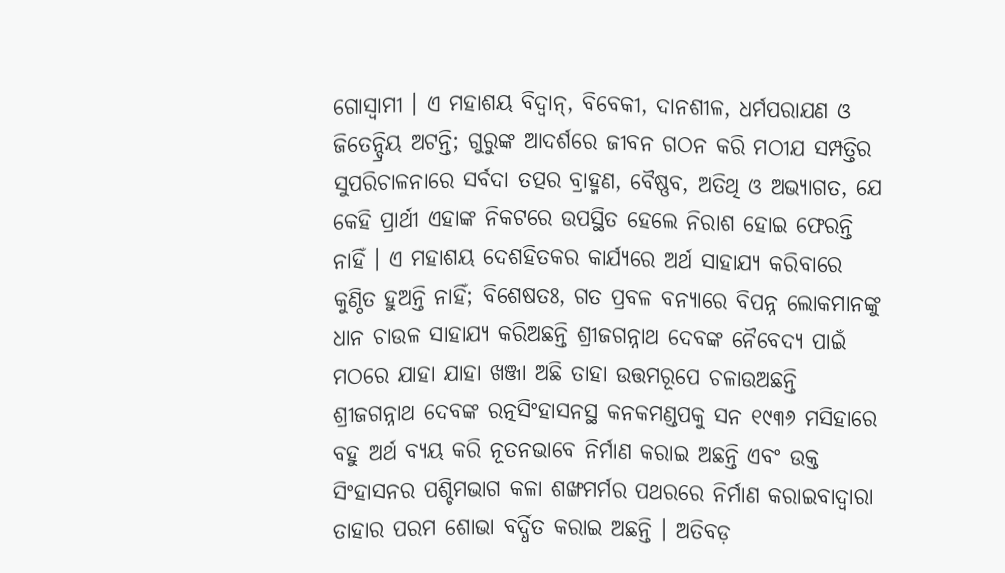ଗୋସ୍ଵାମୀ । ଏ ମହାଶୟ ବିଦ୍ଵାନ୍, ବିବେକୀ, ଦାନଶୀଳ, ଧର୍ମପରାଯଣ ଓ ଜିତେନ୍ଦ୍ରିୟ ଅଟନ୍ତି; ଗୁରୁଙ୍କ ଆଦର୍ଶରେ ଜୀବନ ଗଠନ କରି ମଠୀଯ ସମ୍ପତ୍ତିର ସୁପରିଚାଳନାରେ ସର୍ବଦା ତତ୍ପର ବ୍ରାହ୍ମଣ, ବୈଷ୍ଣବ, ଅତିଥି ଓ ଅଭ୍ୟାଗତ, ଯେ କେହି ପ୍ରାର୍ଥୀ ଏହାଙ୍କ ନିକଟରେ ଉପସ୍ଥିତ ହେଲେ ନିରାଶ ହୋଇ ଫେରନ୍ତି ନାହିଁ । ଏ ମହାଶୟ ଦେଶହିତକର କାର୍ଯ୍ୟରେ ଅର୍ଥ ସାହାଯ୍ୟ କରିବାରେ କୁଣ୍ଠିତ ହୁଅନ୍ତି ନାହିଁ; ବିଶେଷତଃ, ଗତ ପ୍ରବଳ ବନ୍ୟାରେ ବିପନ୍ନ ଲୋକମାନଙ୍କୁ ଧାନ ଚାଉଳ ସାହାଯ୍ୟ କରିଅଛନ୍ତି ଶ୍ରୀଜଗନ୍ନାଥ ଦେବଙ୍କ ନୈବେଦ୍ୟ ପାଇଁ ମଠରେ ଯାହା ଯାହା ଖଞ୍ଜା ଅଛି ତାହା ଉତ୍ତମରୂପେ ଚଳାଉଅଛନ୍ତି ଶ୍ରୀଜଗନ୍ନାଥ ଦେବଙ୍କ ରତ୍ନସିଂହାସନସ୍ଥ କନକମଣ୍ଡପକୁ ସନ ୧୯୩୬ ମସିହାରେ ବହୁ ଅର୍ଥ ବ୍ୟୟ କରି ନୂତନଭାବେ ନିର୍ମାଣ କରାଇ ଅଛନ୍ତି ଏବଂ ଉକ୍ତ ସିଂହାସନର ପଶ୍ଚିମଭାଗ କଳା ଶଙ୍ଖମର୍ମର ପଥରରେ ନିର୍ମାଣ କରାଇବାଦ୍ଵାରା ତାହାର ପରମ ଶୋଭା ବର୍ଦ୍ଧିତ କରାଇ ଅଛନ୍ତି । ଅତିବଡ଼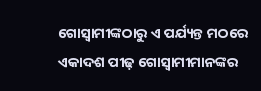ଗୋସ୍ଵାମୀଙ୍କଠାରୁ ଏ ପର୍ଯ୍ୟନ୍ତ ମଠରେ ଏକାଦଶ ପୀଢ଼ ଗୋସ୍ଵାମୀମାନଙ୍କର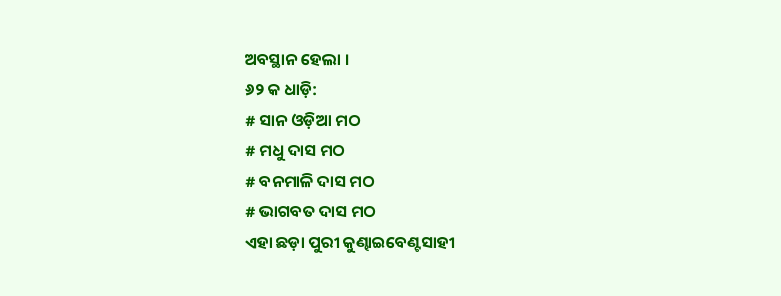ଅବସ୍ଥାନ ହେଲା ।
୬୨ କ ଧାଡ଼ି:
# ସାନ ଓଡ଼ିଆ ମଠ
# ମଧୁ ଦାସ ମଠ
# ବନମାଳି ଦାସ ମଠ
# ଭାଗବତ ଦାସ ମଠ
ଏହା ଛଡ଼ା ପୁରୀ କୁଣ୍ଢାଇବେଣ୍ଟସାହୀ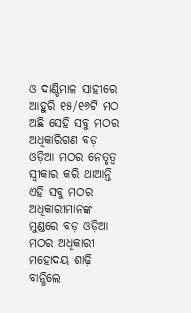ଓ ଦାଣ୍ଡିମାଳ ସାହୀରେ ଆହୁରି ୧୫/୧୬ଟି ମଠ ଅଛି ସେହି ସବୁ ମଠର ଅଧିକାରିଗଣ ବଡ଼ ଓଡ଼ିଆ ମଠର ନେତୃତ୍ଵ ସ୍ଵୀକାର କରି ଥାଆନ୍ତି ଏହି ସବୁ ମଠର ଅଧିକାରୀମାନଙ୍କ ମୁଣ୍ଡରେ ବଡ଼ ଓଡ଼ିଆ ମଠର ଅଧିକାରୀ ମହୋଦୟ ଶାଢ଼ି ବାନ୍ଧିଲେ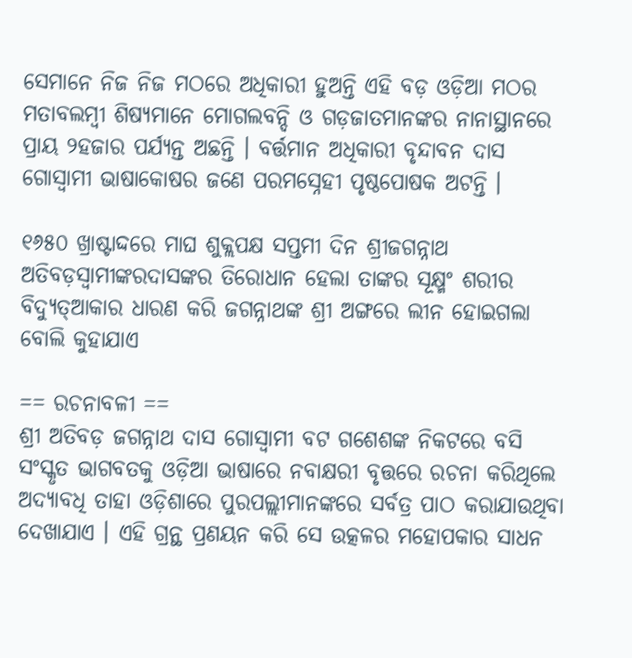ସେମାନେ ନିଜ ନିଜ ମଠରେ ଅଧିକାରୀ ହୁଅନ୍ତି ଏହି ବଡ଼ ଓଡ଼ିଆ ମଠର ମତାବଲମ୍ବୀ ଶିଷ୍ୟମାନେ ମୋଗଲବନ୍ଦି ଓ ଗଡ଼ଜାତମାନଙ୍କର ନାନାସ୍ଥାନରେ ପ୍ରାୟ ୨ହଜାର ପର୍ଯ୍ୟନ୍ତ ଅଛନ୍ତି । ବର୍ତ୍ତମାନ ଅଧିକାରୀ ବୃନ୍ଦାବନ ଦାସ ଗୋସ୍ଵାମୀ ଭାଷାକୋଷର ଜଣେ ପରମସ୍ନେହୀ ପୃଷ୍ଠପୋଷକ ଅଟନ୍ତି ।

୧୬୫୦ ଖ୍ରାଷ୍ଟାଦ୍ଦରେ ମାଘ ଶୁକ୍ଲପକ୍ଷ ସପ୍ତମୀ ଦିନ ଶ୍ରୀଜଗନ୍ନାଥ ଅତିବଡ଼ସ୍ଵାମୀଙ୍କରଦାସଙ୍କର ତିରୋଧାନ ହେଲା ତାଙ୍କର ସୂକ୍ଷ୍ମଂ ଶରୀର ବିଦ୍ୟୁତ୍ଆକାର ଧାରଣ କରି ଜଗନ୍ନାଥଙ୍କ ଶ୍ରୀ ଅଙ୍ଗରେ ଲୀନ ହୋଇଗଲା ବୋଲି କୁହାଯାଏ

== ରଚନାବଳୀ ==
ଶ୍ରୀ ଅତିବଡ଼ ଜଗନ୍ନାଥ ଦାସ ଗୋସ୍ଵାମୀ ବଟ ଗଶେଶଙ୍କ ନିକଟରେ ବସି ସଂସ୍କୃତ ଭାଗବତକୁ ଓଡ଼ିଆ ଭାଷାରେ ନବାକ୍ଷରୀ ବୃତ୍ତରେ ରଚନା କରିଥିଲେ ଅଦ୍ୟାବଧି ତାହା ଓଡ଼ିଶାରେ ପୁରପଲ୍ଲୀମାନଙ୍କରେ ସର୍ବତ୍ର ପାଠ କରାଯାଉଥିବା ଦେଖାଯାଏ । ଏହି ଗ୍ରନ୍ଥ ପ୍ରଣୟନ କରି ସେ ଉତ୍କଳର ମହୋପକାର ସାଧନ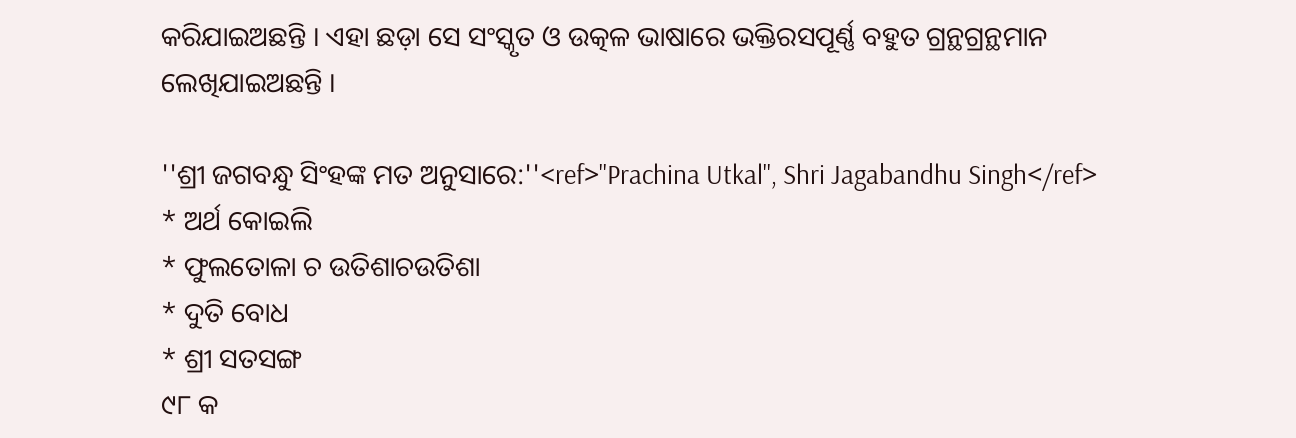କରିଯାଇଅଛନ୍ତି । ଏହା ଛଡ଼ା ସେ ସଂସ୍କୃତ ଓ ଉତ୍କଳ ଭାଷାରେ ଭକ୍ତିରସପୂର୍ଣ୍ଣ ବହୁତ ଗ୍ରନ୍ଥଗ୍ରନ୍ଥମାନ ଲେଖିଯାଇଅଛନ୍ତି ।

''ଶ୍ରୀ ଜଗବନ୍ଧୁ ସିଂହଙ୍କ ମତ ଅନୁସାରେ:''<ref>''Prachina Utkal'', Shri Jagabandhu Singh</ref>
* ଅର୍ଥ କୋଇଲି
* ଫୁଲତୋଳା ଚ ଉତିଶାଚଉତିଶା
* ଦୁତି ବୋଧ
* ଶ୍ରୀ ସତସଙ୍ଗ
୯୮ କ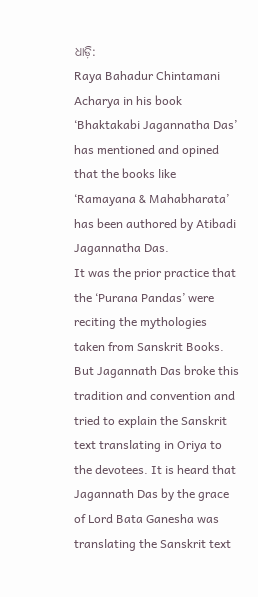ଧାଡ଼ି:
Raya Bahadur Chintamani Acharya in his book ‘Bhaktakabi Jagannatha Das’ has mentioned and opined that the books like ‘Ramayana & Mahabharata’ has been authored by Atibadi Jagannatha Das.
It was the prior practice that the ‘Purana Pandas’ were reciting the mythologies taken from Sanskrit Books. But Jagannath Das broke this tradition and convention and tried to explain the Sanskrit text translating in Oriya to the devotees. It is heard that Jagannath Das by the grace of Lord Bata Ganesha was translating the Sanskrit text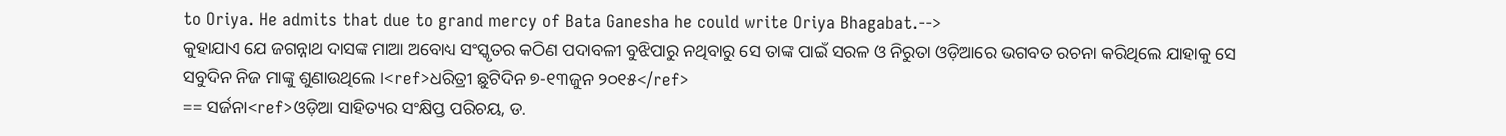to Oriya. He admits that due to grand mercy of Bata Ganesha he could write Oriya Bhagabat.-->
କୁହାଯାଏ ଯେ ଜଗନ୍ନାଥ ଦାସଙ୍କ ମାଆ ଅବୋଧ୍ୟ ସଂସ୍କୃତର କଠିଣ ପଦାବଳୀ ବୁଝିପାରୁ ନଥିବାରୁ ସେ ତାଙ୍କ ପାଇଁ ସରଳ ଓ ନିରୁତା ଓଡ଼ିଆରେ ଭଗବତ ରଚନା କରିଥିଲେ ଯାହାକୁ ସେ ସବୁଦିନ ନିଜ ମାଙ୍କୁ ଶୁଣାଉଥିଲେ ।<ref>ଧରିତ୍ରୀ ଛୁଟିଦିନ ୭-୧୩ଜୁନ ୨୦୧୫</ref>
== ସର୍ଜନା<ref>ଓଡ଼ିଆ ସାହିତ୍ୟର ସଂକ୍ଷିପ୍ତ ପରିଚୟ, ଡ.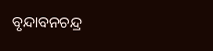ବୃନ୍ଦାବନଚନ୍ଦ୍ର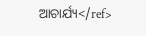ଆଚାର୍ଯ୍ୟ</ref>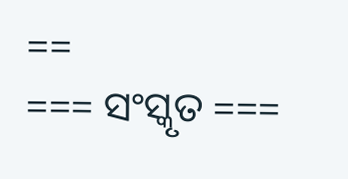==
=== ସଂସ୍କୃତ ===